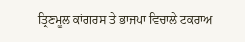ਤ੍ਰਿਣਮੂਲ ਕਾਂਗਰਸ ਤੇ ਭਾਜਪਾ ਵਿਚਾਲੇ ਟਕਰਾਅ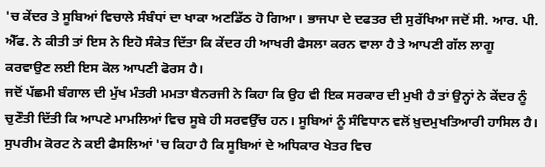'ਚ ਕੇਂਦਰ ਤੇ ਸੂਬਿਆਂ ਵਿਚਾਲੇ ਸੰਬੰਧਾਂ ਦਾ ਖਾਕਾ ਅਣਡਿੱਠ ਹੋ ਗਿਆ। ਭਾਜਪਾ ਦੇ ਦਫਤਰ ਦੀ ਸੁਰੱਖਿਆ ਜਦੋਂ ਸੀ. ਆਰ. ਪੀ. ਐੱਫ. ਨੇ ਕੀਤੀ ਤਾਂ ਇਸ ਨੇ ਇਹੋ ਸੰਕੇਤ ਦਿੱਤਾ ਕਿ ਕੇਂਦਰ ਹੀ ਆਖਰੀ ਫੈਸਲਾ ਕਰਨ ਵਾਲਾ ਹੈ ਤੇ ਆਪਣੀ ਗੱਲ ਲਾਗੂ ਕਰਵਾਉਣ ਲਈ ਇਸ ਕੋਲ ਆਪਣੀ ਫੋਰਸ ਹੈ।
ਜਦੋਂ ਪੱਛਮੀ ਬੰਗਾਲ ਦੀ ਮੁੱਖ ਮੰਤਰੀ ਮਮਤਾ ਬੈਨਰਜੀ ਨੇ ਕਿਹਾ ਕਿ ਉਹ ਵੀ ਇਕ ਸਰਕਾਰ ਦੀ ਮੁਖੀ ਹੈ ਤਾਂ ਉਨ੍ਹਾਂ ਨੇ ਕੇਂਦਰ ਨੂੰ ਚੁਣੌਤੀ ਦਿੱਤੀ ਕਿ ਆਪਣੇ ਮਾਮਲਿਆਂ ਵਿਚ ਸੂਬੇ ਹੀ ਸਰਵਉੱਚ ਹਨ। ਸੂਬਿਆਂ ਨੂੰ ਸੰਵਿਧਾਨ ਵਲੋਂ ਖ਼ੁਦਮੁਖਤਿਆਰੀ ਹਾਸਿਲ ਹੈ।
ਸੁਪਰੀਮ ਕੋਰਟ ਨੇ ਕਈ ਫੈਸਲਿਆਂ 'ਚ ਕਿਹਾ ਹੈ ਕਿ ਸੂਬਿਆਂ ਦੇ ਅਧਿਕਾਰ ਖੇਤਰ ਵਿਚ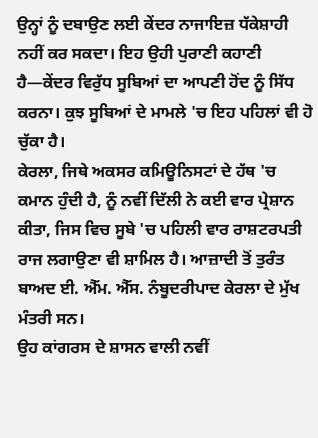ਉਨ੍ਹਾਂ ਨੂੰ ਦਬਾਉਣ ਲਈ ਕੇਂਦਰ ਨਾਜਾਇਜ਼ ਧੱਕੇਸ਼ਾਹੀ ਨਹੀਂ ਕਰ ਸਕਦਾ। ਇਹ ਉਹੀ ਪੁਰਾਣੀ ਕਹਾਣੀ ਹੈ—ਕੇਂਦਰ ਵਿਰੁੱਧ ਸੂਬਿਆਂ ਦਾ ਆਪਣੀ ਹੋਂਦ ਨੂੰ ਸਿੱਧ ਕਰਨਾ। ਕੁਝ ਸੂਬਿਆਂ ਦੇ ਮਾਮਲੇ 'ਚ ਇਹ ਪਹਿਲਾਂ ਵੀ ਹੋ ਚੁੱਕਾ ਹੈ।
ਕੇਰਲਾ, ਜਿਥੇ ਅਕਸਰ ਕਮਿਊਨਿਸਟਾਂ ਦੇ ਹੱਥ 'ਚ ਕਮਾਨ ਹੁੰਦੀ ਹੈ, ਨੂੰ ਨਵੀਂ ਦਿੱਲੀ ਨੇ ਕਈ ਵਾਰ ਪ੍ਰੇਸ਼ਾਨ ਕੀਤਾ, ਜਿਸ ਵਿਚ ਸੂਬੇ 'ਚ ਪਹਿਲੀ ਵਾਰ ਰਾਸ਼ਟਰਪਤੀ ਰਾਜ ਲਗਾਉਣਾ ਵੀ ਸ਼ਾਮਿਲ ਹੈ। ਆਜ਼ਾਦੀ ਤੋਂ ਤੁਰੰਤ ਬਾਅਦ ਈ. ਐੱਮ. ਐੱਸ. ਨੰਬੂਦਰੀਪਾਦ ਕੇਰਲਾ ਦੇ ਮੁੱਖ ਮੰਤਰੀ ਸਨ।
ਉਹ ਕਾਂਗਰਸ ਦੇ ਸ਼ਾਸਨ ਵਾਲੀ ਨਵੀਂ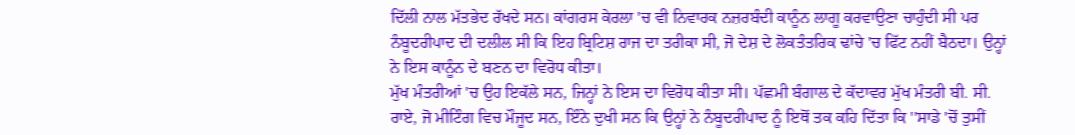ਦਿੱਲੀ ਨਾਲ ਮੱਤਭੇਦ ਰੱਖਦੇ ਸਨ। ਕਾਂਗਰਸ ਕੇਰਲਾ 'ਚ ਵੀ ਨਿਵਾਰਕ ਨਜ਼ਰਬੰਦੀ ਕਾਨੂੰਨ ਲਾਗੂ ਕਰਵਾਉਣਾ ਚਾਹੁੰਦੀ ਸੀ ਪਰ ਨੰਬੂਦਰੀਪਾਦ ਦੀ ਦਲੀਲ ਸੀ ਕਿ ਇਹ ਬ੍ਰਿਟਿਸ਼ ਰਾਜ ਦਾ ਤਰੀਕਾ ਸੀ, ਜੋ ਦੇਸ਼ ਦੇ ਲੋਕਤੰਤਰਿਕ ਢਾਂਚੇ 'ਚ ਫਿੱਟ ਨਹੀਂ ਬੈਠਦਾ। ਉਨ੍ਹਾਂ ਨੇ ਇਸ ਕਾਨੂੰਨ ਦੇ ਬਣਨ ਦਾ ਵਿਰੋਧ ਕੀਤਾ।
ਮੁੱਖ ਮੰਤਰੀਆਂ 'ਚ ਉਹ ਇਕੱਲੇ ਸਨ, ਜਿਨ੍ਹਾਂ ਨੇ ਇਸ ਦਾ ਵਿਰੋਧ ਕੀਤਾ ਸੀ। ਪੱਛਮੀ ਬੰਗਾਲ ਦੇ ਕੱਦਾਵਰ ਮੁੱਖ ਮੰਤਰੀ ਬੀ. ਸੀ. ਰਾਏ, ਜੋ ਮੀਟਿੰਗ ਵਿਚ ਮੌਜੂਦ ਸਨ, ਇੰਨੇ ਦੁਖੀ ਸਨ ਕਿ ਉਨ੍ਹਾਂ ਨੇ ਨੰਬੂਦਰੀਪਾਦ ਨੂੰ ਇਥੋਂ ਤਕ ਕਹਿ ਦਿੱਤਾ ਕਿ ''ਸਾਡੇ 'ਚੋਂ ਤੁਸੀਂ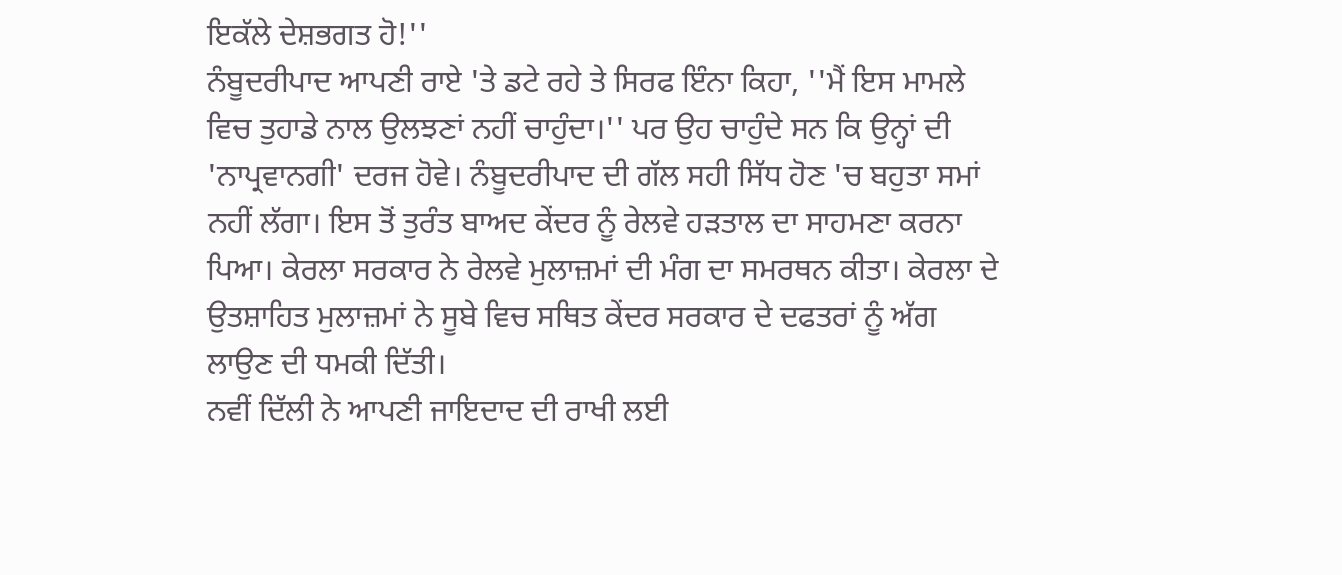ਇਕੱਲੇ ਦੇਸ਼ਭਗਤ ਹੋ!''
ਨੰਬੂਦਰੀਪਾਦ ਆਪਣੀ ਰਾਏ 'ਤੇ ਡਟੇ ਰਹੇ ਤੇ ਸਿਰਫ ਇੰਨਾ ਕਿਹਾ, ''ਮੈਂ ਇਸ ਮਾਮਲੇ ਵਿਚ ਤੁਹਾਡੇ ਨਾਲ ਉਲਝਣਾਂ ਨਹੀਂ ਚਾਹੁੰਦਾ।'' ਪਰ ਉਹ ਚਾਹੁੰਦੇ ਸਨ ਕਿ ਉਨ੍ਹਾਂ ਦੀ 'ਨਾਪ੍ਰਵਾਨਗੀ' ਦਰਜ ਹੋਵੇ। ਨੰਬੂਦਰੀਪਾਦ ਦੀ ਗੱਲ ਸਹੀ ਸਿੱਧ ਹੋਣ 'ਚ ਬਹੁਤਾ ਸਮਾਂ ਨਹੀਂ ਲੱਗਾ। ਇਸ ਤੋਂ ਤੁਰੰਤ ਬਾਅਦ ਕੇਂਦਰ ਨੂੰ ਰੇਲਵੇ ਹੜਤਾਲ ਦਾ ਸਾਹਮਣਾ ਕਰਨਾ ਪਿਆ। ਕੇਰਲਾ ਸਰਕਾਰ ਨੇ ਰੇਲਵੇ ਮੁਲਾਜ਼ਮਾਂ ਦੀ ਮੰਗ ਦਾ ਸਮਰਥਨ ਕੀਤਾ। ਕੇਰਲਾ ਦੇ ਉਤਸ਼ਾਹਿਤ ਮੁਲਾਜ਼ਮਾਂ ਨੇ ਸੂਬੇ ਵਿਚ ਸਥਿਤ ਕੇਂਦਰ ਸਰਕਾਰ ਦੇ ਦਫਤਰਾਂ ਨੂੰ ਅੱਗ ਲਾਉਣ ਦੀ ਧਮਕੀ ਦਿੱਤੀ।
ਨਵੀਂ ਦਿੱਲੀ ਨੇ ਆਪਣੀ ਜਾਇਦਾਦ ਦੀ ਰਾਖੀ ਲਈ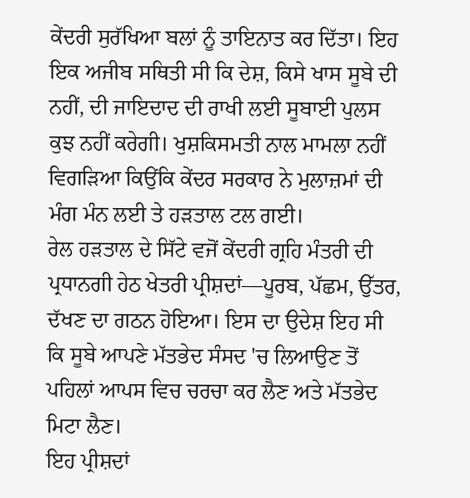ਕੇਂਦਰੀ ਸੁਰੱਖਿਆ ਬਲਾਂ ਨੂੰ ਤਾਇਨਾਤ ਕਰ ਦਿੱਤਾ। ਇਹ ਇਕ ਅਜੀਬ ਸਥਿਤੀ ਸੀ ਕਿ ਦੇਸ਼, ਕਿਸੇ ਖਾਸ ਸੂਬੇ ਦੀ ਨਹੀਂ, ਦੀ ਜਾਇਦਾਦ ਦੀ ਰਾਖੀ ਲਈ ਸੂਬਾਈ ਪੁਲਸ ਕੁਝ ਨਹੀਂ ਕਰੇਗੀ। ਖੁਸ਼ਕਿਸਮਤੀ ਨਾਲ ਮਾਮਲਾ ਨਹੀਂ ਵਿਗੜਿਆ ਕਿਉਂਕਿ ਕੇਂਦਰ ਸਰਕਾਰ ਨੇ ਮੁਲਾਜ਼ਮਾਂ ਦੀ ਮੰਗ ਮੰਨ ਲਈ ਤੇ ਹੜਤਾਲ ਟਲ ਗਈ।
ਰੇਲ ਹੜਤਾਲ ਦੇ ਸਿੱਟੇ ਵਜੋਂ ਕੇਂਦਰੀ ਗ੍ਰਹਿ ਮੰਤਰੀ ਦੀ ਪ੍ਰਧਾਨਗੀ ਹੇਠ ਖੇਤਰੀ ਪ੍ਰੀਸ਼ਦਾਂ—ਪੂਰਬ, ਪੱਛਮ, ਉੱਤਰ, ਦੱਖਣ ਦਾ ਗਠਨ ਹੋਇਆ। ਇਸ ਦਾ ਉਦੇਸ਼ ਇਹ ਸੀ ਕਿ ਸੂਬੇ ਆਪਣੇ ਮੱਤਭੇਦ ਸੰਸਦ 'ਚ ਲਿਆਉਣ ਤੋਂ ਪਹਿਲਾਂ ਆਪਸ ਵਿਚ ਚਰਚਾ ਕਰ ਲੈਣ ਅਤੇ ਮੱਤਭੇਦ ਮਿਟਾ ਲੈਣ।
ਇਹ ਪ੍ਰੀਸ਼ਦਾਂ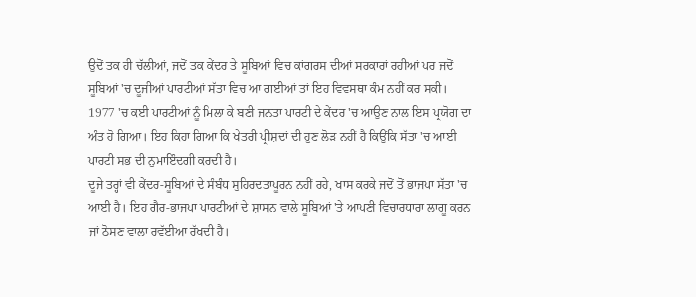ਉਦੋਂ ਤਕ ਹੀ ਚੱਲੀਆਂ, ਜਦੋਂ ਤਕ ਕੇਂਦਰ ਤੇ ਸੂਬਿਆਂ ਵਿਚ ਕਾਂਗਰਸ ਦੀਆਂ ਸਰਕਾਰਾਂ ਰਹੀਆਂ ਪਰ ਜਦੋਂ ਸੂਬਿਆਂ 'ਚ ਦੂਜੀਆਂ ਪਾਰਟੀਆਂ ਸੱਤਾ ਵਿਚ ਆ ਗਈਆਂ ਤਾਂ ਇਹ ਵਿਵਸਥਾ ਕੰਮ ਨਹੀਂ ਕਰ ਸਕੀ।
1977 'ਚ ਕਈ ਪਾਰਟੀਆਂ ਨੂੰ ਮਿਲਾ ਕੇ ਬਣੀ ਜਨਤਾ ਪਾਰਟੀ ਦੇ ਕੇਂਦਰ 'ਚ ਆਉਣ ਨਾਲ ਇਸ ਪ੍ਰਯੋਗ ਦਾ ਅੰਤ ਹੋ ਗਿਆ। ਇਹ ਕਿਹਾ ਗਿਆ ਕਿ ਖੇਤਰੀ ਪ੍ਰੀਸ਼ਦਾਂ ਦੀ ਹੁਣ ਲੋੜ ਨਹੀਂ ਹੈ ਕਿਉਂਕਿ ਸੱਤਾ 'ਚ ਆਈ ਪਾਰਟੀ ਸਭ ਦੀ ਨੁਮਾਇੰਦਗੀ ਕਰਦੀ ਹੈ।
ਦੂਜੇ ਤਰ੍ਹਾਂ ਵੀ ਕੇਂਦਰ-ਸੂਬਿਆਂ ਦੇ ਸੰਬੰਧ ਸੁਹਿਰਦਤਾਪੂਰਨ ਨਹੀਂ ਰਹੇ, ਖਾਸ ਕਰਕੇ ਜਦੋਂ ਤੋਂ ਭਾਜਪਾ ਸੱਤਾ 'ਚ ਆਈ ਹੈ। ਇਹ ਗੈਰ-ਭਾਜਪਾ ਪਾਰਟੀਆਂ ਦੇ ਸ਼ਾਸਨ ਵਾਲੇ ਸੂਬਿਆਂ 'ਤੇ ਆਪਣੀ ਵਿਚਾਰਧਾਰਾ ਲਾਗੂ ਕਰਨ ਜਾਂ ਠੋਸਣ ਵਾਲਾ ਰਵੱਈਆ ਰੱਖਦੀ ਹੈ।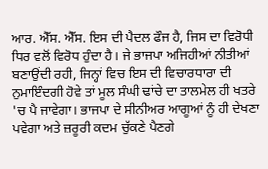ਆਰ. ਐੱਸ. ਐੱਸ. ਇਸ ਦੀ ਪੈਦਲ ਫੌਜ ਹੈ, ਜਿਸ ਦਾ ਵਿਰੋਧੀ ਧਿਰ ਵਲੋਂ ਵਿਰੋਧ ਹੁੰਦਾ ਹੈ। ਜੇ ਭਾਜਪਾ ਅਜਿਹੀਆਂ ਨੀਤੀਆਂ ਬਣਾਉਂਦੀ ਰਹੀ, ਜਿਨ੍ਹਾਂ ਵਿਚ ਇਸ ਦੀ ਵਿਚਾਰਧਾਰਾ ਦੀ ਨੁਮਾਇੰਦਗੀ ਹੋਵੇ ਤਾਂ ਮੂਲ ਸੰਘੀ ਢਾਂਚੇ ਦਾ ਤਾਲਮੇਲ ਹੀ ਖਤਰੇ 'ਚ ਪੈ ਜਾਵੇਗਾ। ਭਾਜਪਾ ਦੇ ਸੀਨੀਅਰ ਆਗੂਆਂ ਨੂੰ ਹੀ ਦੇਖਣਾ ਪਵੇਗਾ ਅਤੇ ਜ਼ਰੂਰੀ ਕਦਮ ਚੁੱਕਣੇ ਪੈਣਗੇ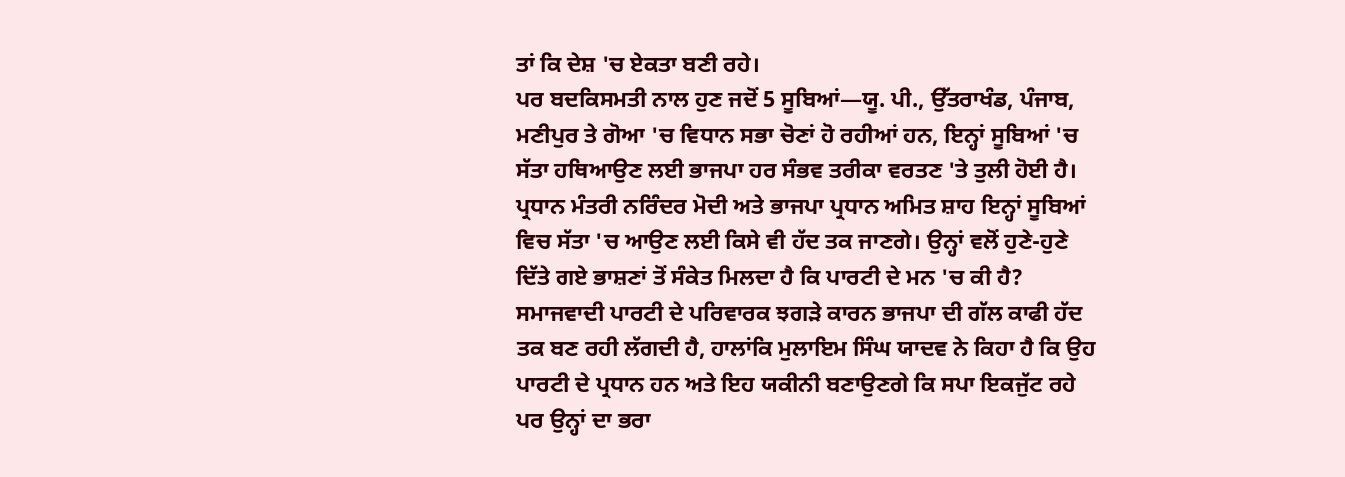ਤਾਂ ਕਿ ਦੇਸ਼ 'ਚ ਏਕਤਾ ਬਣੀ ਰਹੇ।
ਪਰ ਬਦਕਿਸਮਤੀ ਨਾਲ ਹੁਣ ਜਦੋਂ 5 ਸੂਬਿਆਂ—ਯੂ. ਪੀ., ਉੱਤਰਾਖੰਡ, ਪੰਜਾਬ, ਮਣੀਪੁਰ ਤੇ ਗੋਆ 'ਚ ਵਿਧਾਨ ਸਭਾ ਚੋਣਾਂ ਹੋ ਰਹੀਆਂ ਹਨ, ਇਨ੍ਹਾਂ ਸੂਬਿਆਂ 'ਚ ਸੱਤਾ ਹਥਿਆਉਣ ਲਈ ਭਾਜਪਾ ਹਰ ਸੰਭਵ ਤਰੀਕਾ ਵਰਤਣ 'ਤੇ ਤੁਲੀ ਹੋਈ ਹੈ। ਪ੍ਰਧਾਨ ਮੰਤਰੀ ਨਰਿੰਦਰ ਮੋਦੀ ਅਤੇ ਭਾਜਪਾ ਪ੍ਰਧਾਨ ਅਮਿਤ ਸ਼ਾਹ ਇਨ੍ਹਾਂ ਸੂਬਿਆਂ ਵਿਚ ਸੱਤਾ 'ਚ ਆਉਣ ਲਈ ਕਿਸੇ ਵੀ ਹੱਦ ਤਕ ਜਾਣਗੇ। ਉਨ੍ਹਾਂ ਵਲੋਂ ਹੁਣੇ-ਹੁਣੇ ਦਿੱਤੇ ਗਏ ਭਾਸ਼ਣਾਂ ਤੋਂ ਸੰਕੇਤ ਮਿਲਦਾ ਹੈ ਕਿ ਪਾਰਟੀ ਦੇ ਮਨ 'ਚ ਕੀ ਹੈ?
ਸਮਾਜਵਾਦੀ ਪਾਰਟੀ ਦੇ ਪਰਿਵਾਰਕ ਝਗੜੇ ਕਾਰਨ ਭਾਜਪਾ ਦੀ ਗੱਲ ਕਾਫੀ ਹੱਦ ਤਕ ਬਣ ਰਹੀ ਲੱਗਦੀ ਹੈ, ਹਾਲਾਂਕਿ ਮੁਲਾਇਮ ਸਿੰਘ ਯਾਦਵ ਨੇ ਕਿਹਾ ਹੈ ਕਿ ਉਹ ਪਾਰਟੀ ਦੇ ਪ੍ਰਧਾਨ ਹਨ ਅਤੇ ਇਹ ਯਕੀਨੀ ਬਣਾਉਣਗੇ ਕਿ ਸਪਾ ਇਕਜੁੱਟ ਰਹੇ ਪਰ ਉਨ੍ਹਾਂ ਦਾ ਭਰਾ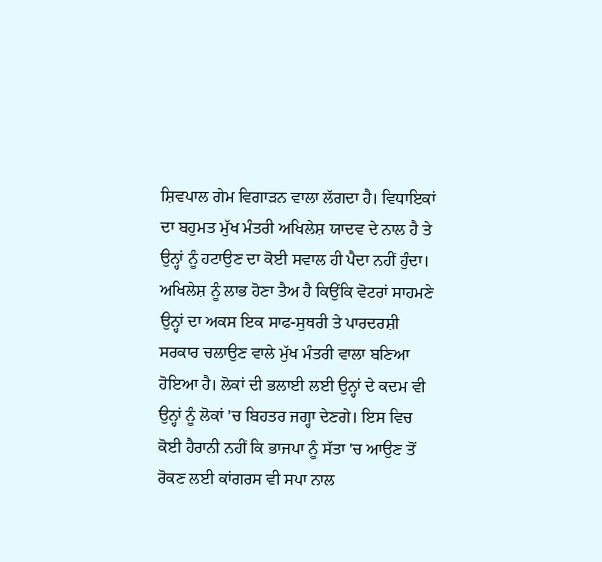ਸ਼ਿਵਪਾਲ ਗੇਮ ਵਿਗਾੜਨ ਵਾਲਾ ਲੱਗਦਾ ਹੈ। ਵਿਧਾਇਕਾਂ ਦਾ ਬਹੁਮਤ ਮੁੱਖ ਮੰਤਰੀ ਅਖਿਲੇਸ਼ ਯਾਦਵ ਦੇ ਨਾਲ ਹੈ ਤੇ ਉਨ੍ਹਾਂ ਨੂੰ ਹਟਾਉਣ ਦਾ ਕੋਈ ਸਵਾਲ ਹੀ ਪੈਦਾ ਨਹੀਂ ਹੁੰਦਾ।
ਅਖਿਲੇਸ਼ ਨੂੰ ਲਾਭ ਹੋਣਾ ਤੈਅ ਹੈ ਕਿਉਂਕਿ ਵੋਟਰਾਂ ਸਾਹਮਣੇ ਉਨ੍ਹਾਂ ਦਾ ਅਕਸ ਇਕ ਸਾਫ-ਸੁਥਰੀ ਤੇ ਪਾਰਦਰਸ਼ੀ ਸਰਕਾਰ ਚਲਾਉਣ ਵਾਲੇ ਮੁੱਖ ਮੰਤਰੀ ਵਾਲਾ ਬਣਿਆ ਹੋਇਆ ਹੈ। ਲੋਕਾਂ ਦੀ ਭਲਾਈ ਲਈ ਉਨ੍ਹਾਂ ਦੇ ਕਦਮ ਵੀ ਉਨ੍ਹਾਂ ਨੂੰ ਲੋਕਾਂ 'ਚ ਬਿਹਤਰ ਜਗ੍ਹਾ ਦੇਣਗੇ। ਇਸ ਵਿਚ ਕੋਈ ਹੈਰਾਨੀ ਨਹੀਂ ਕਿ ਭਾਜਪਾ ਨੂੰ ਸੱਤਾ 'ਚ ਆਉਣ ਤੋਂ ਰੋਕਣ ਲਈ ਕਾਂਗਰਸ ਵੀ ਸਪਾ ਨਾਲ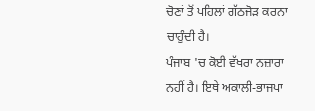ਚੋਣਾਂ ਤੋਂ ਪਹਿਲਾਂ ਗੱਠਜੋੜ ਕਰਨਾ ਚਾਹੁੰਦੀ ਹੈ।
ਪੰਜਾਬ 'ਚ ਕੋਈ ਵੱਖਰਾ ਨਜ਼ਾਰਾ ਨਹੀਂ ਹੈ। ਇਥੇ ਅਕਾਲੀ-ਭਾਜਪਾ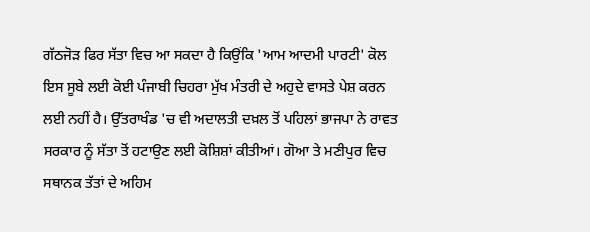ਗੱਠਜੋੜ ਫਿਰ ਸੱਤਾ ਵਿਚ ਆ ਸਕਦਾ ਹੈ ਕਿਉਂਕਿ 'ਆਮ ਆਦਮੀ ਪਾਰਟੀ' ਕੋਲ ਇਸ ਸੂਬੇ ਲਈ ਕੋਈ ਪੰਜਾਬੀ ਚਿਹਰਾ ਮੁੱਖ ਮੰਤਰੀ ਦੇ ਅਹੁਦੇ ਵਾਸਤੇ ਪੇਸ਼ ਕਰਨ ਲਈ ਨਹੀਂ ਹੈ। ਉੱਤਰਾਖੰਡ 'ਚ ਵੀ ਅਦਾਲਤੀ ਦਖ਼ਲ ਤੋਂ ਪਹਿਲਾਂ ਭਾਜਪਾ ਨੇ ਰਾਵਤ ਸਰਕਾਰ ਨੂੰ ਸੱਤਾ ਤੋਂ ਹਟਾਉਣ ਲਈ ਕੋਸ਼ਿਸ਼ਾਂ ਕੀਤੀਆਂ। ਗੋਆ ਤੇ ਮਣੀਪੁਰ ਵਿਚ ਸਥਾਨਕ ਤੱਤਾਂ ਦੇ ਅਹਿਮ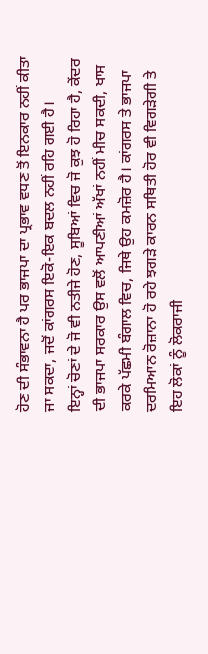ਹੋਣ ਦੀ ਸੰਭਾਵਨਾ ਹੈ ਪਰ ਭਾਜਪਾ ਦਾ ਪ੍ਰਭਾਵ ਵਧਣ ਤੋਂ ਇਨਕਾਰ ਨਹੀਂ ਕੀਤਾ ਜਾ ਸਕਦਾ, ਜਦੋਂ ਕਾਂਗਰਸ ਇਕੋ-ਇਕ ਬਦਲ ਨਹੀਂ ਰਹਿ ਗਈ ਹੈ।
ਇਨ੍ਹਾਂ ਚੋਣਾਂ ਦੇ ਜੋ ਵੀ ਨਤੀਜੇ ਹੋਣ, ਸੂਬਿਆਂ ਵਿਚ ਜੋ ਕੁਝ ਹੋ ਰਿਹਾ ਹੈ, ਕੇਂਦਰ ਦੀ ਭਾਜਪਾ ਸਰਕਾਰ ਉਸ ਵਲੋਂ ਆਪਣੀਆਂ ਅੱਖਾਂ ਨਹੀਂ ਮੀਚ ਸਕਦੀ, ਖਾਸ ਕਰਕੇ ਪੱਛਮੀ ਬੰਗਾਲ ਵਿਚ, ਜਿਥੇ ਉਹ ਕਮਜ਼ੋਰ ਹੈ। ਕਾਂਗਰਸ ਤੇ ਭਾਜਪਾ ਦਰਮਿਆਨ ਰੋਜ਼ਾਨਾ ਹੋ ਰਹੇ ਝਗੜੇ ਕਾਰਨ ਸਥਿਤੀ ਹੋਰ ਵੀ ਵਿਗੜੇਗੀ ਤੇ ਇਹ ਲੋਕਾਂ ਨੂੰ ਲੋਕਰਾਜੀ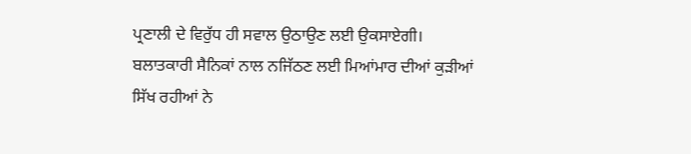ਪ੍ਰਣਾਲੀ ਦੇ ਵਿਰੁੱਧ ਹੀ ਸਵਾਲ ਉਠਾਉਣ ਲਈ ਉਕਸਾਏਗੀ।
ਬਲਾਤਕਾਰੀ ਸੈਨਿਕਾਂ ਨਾਲ ਨਜਿੱਠਣ ਲਈ ਮਿਆਂਮਾਰ ਦੀਆਂ ਕੁੜੀਆਂ ਸਿੱਖ ਰਹੀਆਂ ਨੇ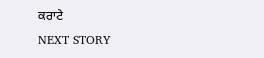ਕਰਾਟੇ
NEXT STORY